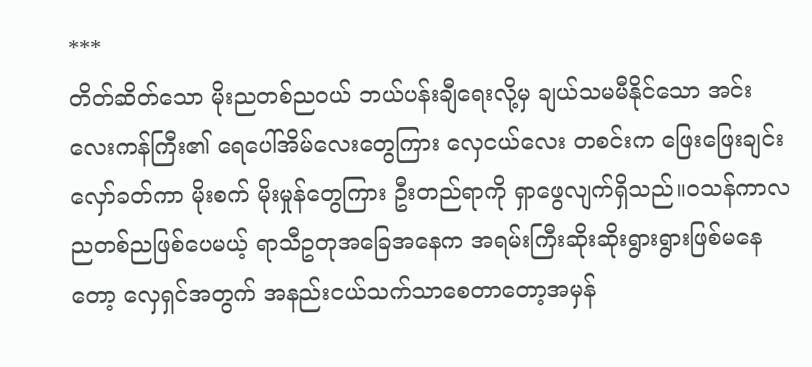***
တိတ်ဆိတ်သော မိုးညတစ်ညဝယ် ဘယ်ပန်းချီရေးလို့မှ ချယ်သမမီနိုင်သော အင်းလေးကန်ကြီး၏ ရေပေါ်အိမ်လေးတွေကြား လှေငယ်လေး တစင်းက ဖြေးဖြေးချင်း လှော်ခတ်ကာ မိုးစက် မိုးမှုန်တွေကြား ဦးတည်ရာကို ရှာဖွေလျက်ရှိသည်။ဝသန်ကာလ ညတစ်ညဖြစ်ပေမယ့် ရာသီဥတုအခြေအနေက အရမ်းကြီးဆိုးဆိုးရွားရွားဖြစ်မနေတော့ လှေရှင်အတွက် အနည်းငယ်သက်သာစေတာတော့အမှန်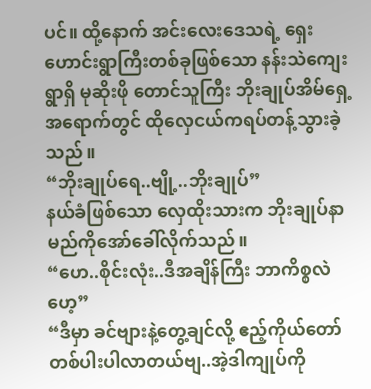ပင်။ ထို့နောက် အင်းလေးဒေသရဲ့ ရှေးဟောင်းရွာကြီးတစ်ခုဖြစ်သော နန်းသဲကျေးရွာရှိ မုဆိုးဖို တောင်သူကြီး ဘိုးချုပ်အိမ်ရှေ့အရောက်တွင် ထိုလှေငယ်ကရပ်တန့်သွားခဲ့သည်။
“ဘိုးချုပ်ရေ..ဗျို့..ဘိုးချုပ်”
နယ်ခံဖြစ်သော လှေထိုးသားက ဘိုးချုပ်နာမည်ကိုအော်ခေါ်လိုက်သည်။
“ဟေ..စိုင်းလုံး..ဒီအချိန်ကြီး ဘာကိစ္စလဲဟေ့”
“ဒီမှာ ခင်ဗျားနဲ့တွေ့ချင်လို့ ဧည့်ကိုယ်တော်တစ်ပါးပါလာတယ်ဗျ..အဲ့ဒါကျုပ်ကို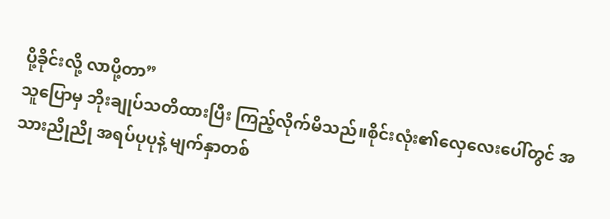ပို့ခိုင်းလို့ လာပို့တာ”
သူပြောမှ ဘိုးချုပ်သတိထားပြီး ကြည့်လိုက်မိသည်။စိုင်းလုံး၏လှေလေးပေါ်တွင် အသားညိုညို အရပ်ပုပုနဲ့ မျက်နှာတစ်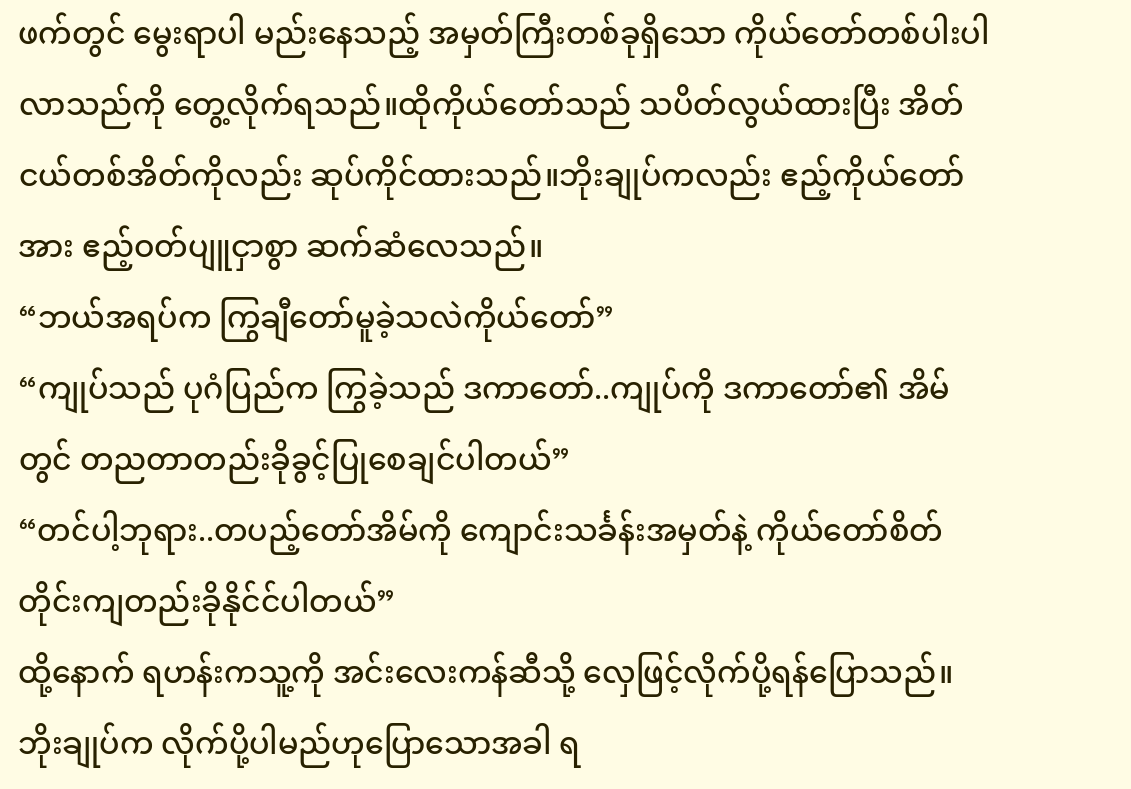ဖက်တွင် မွေးရာပါ မည်းနေသည့် အမှတ်ကြီးတစ်ခုရှိသော ကိုယ်တော်တစ်ပါးပါလာသည်ကို တွေ့လိုက်ရသည်။ထိုကိုယ်တော်သည် သပိတ်လွယ်ထားပြီး အိတ်ငယ်တစ်အိတ်ကိုလည်း ဆုပ်ကိုင်ထားသည်။ဘိုးချုပ်ကလည်း ဧည့်ကိုယ်တော်အား ဧည့်ဝတ်ပျူငှာစွာ ဆက်ဆံလေသည်။
“ဘယ်အရပ်က ကြွချီတော်မူခဲ့သလဲကိုယ်တော်”
“ကျုပ်သည် ပုဂံပြည်က ကြွခဲ့သည် ဒကာတော်..ကျုပ်ကို ဒကာတော်၏ အိမ်တွင် တညတာတည်းခိုခွင့်ပြုစေချင်ပါတယ်”
“တင်ပါ့ဘုရား..တပည့်တော်အိမ်ကို ကျောင်းသင်္ခန်းအမှတ်နဲ့ ကိုယ်တော်စိတ်တိုင်းကျတည်းခိုနိုင်င်ပါတယ်”
ထို့နောက် ရဟန်းကသူ့ကို အင်းလေးကန်ဆီသို့ လှေဖြင့်လိုက်ပို့ရန်ပြောသည်။ဘိုးချုပ်က လိုက်ပို့ပါမည်ဟုပြောသောအခါ ရ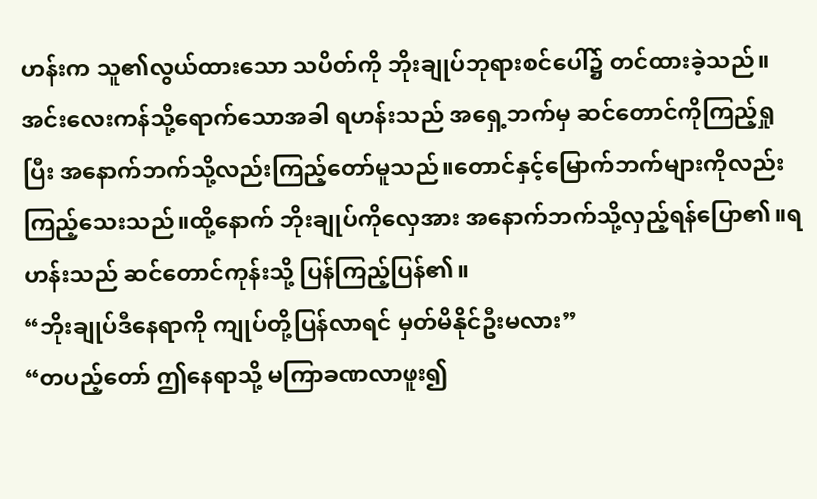ဟန်းက သူ၏လွယ်ထားသော သပိတ်ကို ဘိုးချုပ်ဘုရားစင်ပေါ်၌ တင်ထားခဲ့သည်။အင်းလေးကန်သို့ရောက်သောအခါ ရဟန်းသည် အရှေ့ဘက်မှ ဆင်တောင်ကိုကြည့်ရှုပြီး အနောက်ဘက်သို့လည်းကြည့်တော်မူသည်။တောင်နှင့်မြောက်ဘက်များကိုလည်း ကြည့်သေးသည်။ထို့နောက် ဘိုးချုပ်ကိုလှေအား အနောက်ဘက်သို့လှည့်ရန်ပြော၏။ရဟန်းသည် ဆင်တောင်ကုန်းသို့ ပြန်ကြည့်ပြန်၏။
“ဘိုးချုပ်ဒီနေရာကို ကျုပ်တို့ပြန်လာရင် မှတ်မိနိုင်ဦးမလား”
“တပည့်တော် ဤနေရာသို့ မကြာခဏလာဖူး၍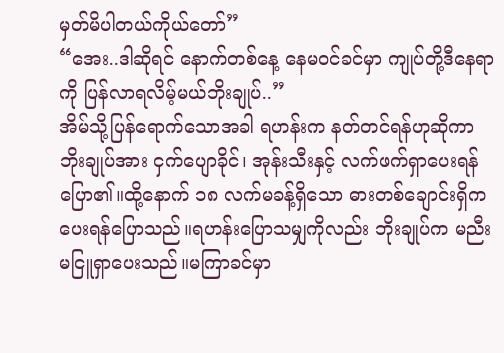မှတ်မိပါတယ်ကိုယ်တော်”
“အေး..ဒါဆိုရင် နောက်တစ်နေ့ နေမဝင်ခင်မှာ ကျုပ်တို့ဒီနေရာကို ပြန်လာရလိမ့်မယ်ဘိုးချုပ်..”
အိမ်သို့ပြန်ရောက်သောအခါ ရဟန်းက နတ်တင်ရန်ဟုဆိုကာ ဘိုးချုပ်အား ငှက်ပျောခိုင်၊ အုန်းသီးနှင့် လက်ဖက်ရှာပေးရန်ပြော၏။ထို့နောက် ၁၈ လက်မခန့်ရှိသော ဓားတစ်ချောင်းရှိက ပေးရန်ပြောသည်။ရဟန်းပြောသမျှကိုလည်း ဘိုးချုပ်က မညီးမငြူရှာပေးသည်။မကြာခင်မှာ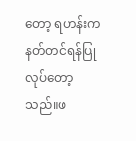တော့ ရဟန်းက နတ်တင်ရန်ပြုလုပ်တော့သည်။ဖ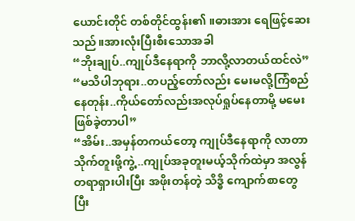ယောင်းတိုင် တစ်တိုင်ထွန်း၏။ဓားအား ရေဖြင့်ဆေးသည်။အားလုံးပြီးစီးသောအခါ
“ဘိုးချုပ်..ကျုပ်ဒီနေရာကို ဘာလို့လာတယ်ထင်လဲ”
“မသိပါဘုရား..တပည့်တော်လည်း မေးမလို့ကြံစည်နေတုန်း..ကိုယ်တော်လည်းအလုပ်ရှုပ်နေတာမို့ မမေးဖြစ်ခဲ့တာပါ”
“အိမ်း..အမှန်တကယ်တော့ ကျုပ်ဒီနေရာကို လာတာ သိုက်တူးဖို့ကွဲ့..ကျုပ်အခုတူးမယ့်သိုက်ထဲမှာ အလွန်တရာရှားပါးပြီး အဖိုးတန်တဲ့ သိဒ္ဓိ ကျောက်စာတွေ ပြီး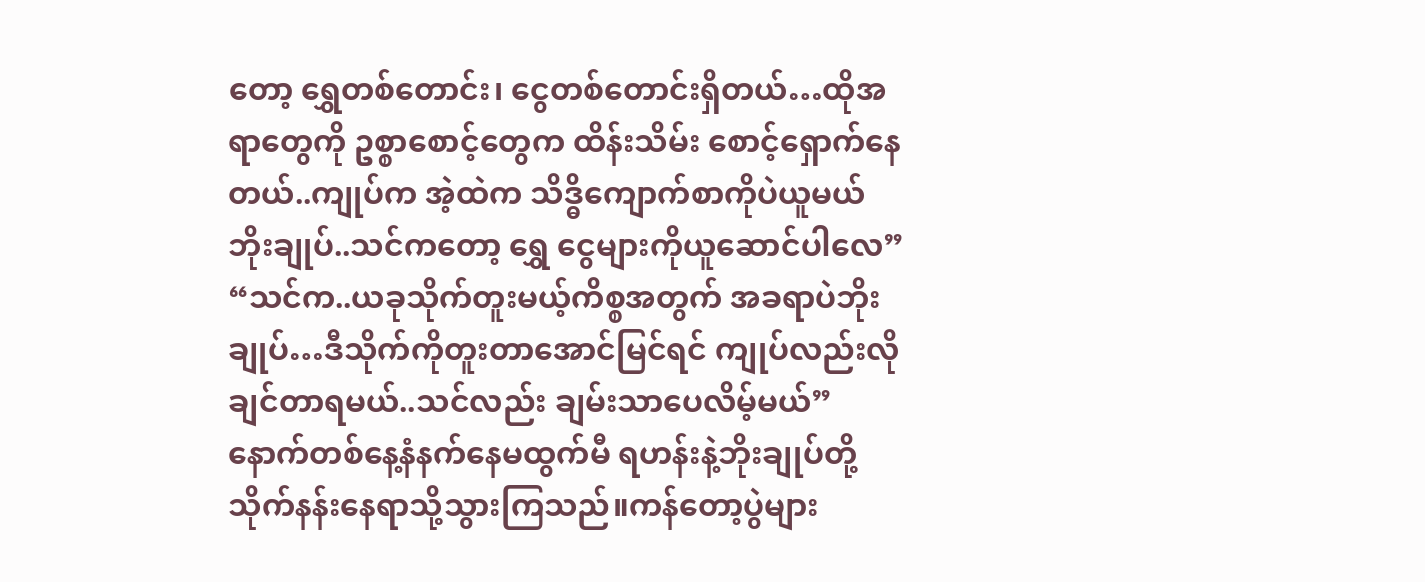တော့ ရွှေတစ်တောင်း၊ ငွေတစ်တောင်းရှိတယ်…ထိုအရာတွေကို ဥစ္စာစောင့်တွေက ထိန်းသိမ်း စောင့်ရှောက်နေတယ်..ကျုပ်က အဲ့ထဲက သိဒ္ဓိကျောက်စာကိုပဲယူမယ် ဘိုးချုပ်..သင်ကတော့ ရွှေ ငွေများကိုယူဆောင်ပါလေ”
“သင်က..ယခုသိုက်တူးမယ့်ကိစ္စအတွက် အခရာပဲဘိုးချုပ်…ဒီသိုက်ကိုတူးတာအောင်မြင်ရင် ကျုပ်လည်းလိုချင်တာရမယ်..သင်လည်း ချမ်းသာပေလိမ့်မယ်”
နောက်တစ်နေ့နံနက်နေမထွက်မီ ရဟန်းနဲ့ဘိုးချုပ်တို့ သိုက်နန်းနေရာသို့သွားကြသည်။ကန်တော့ပွဲများ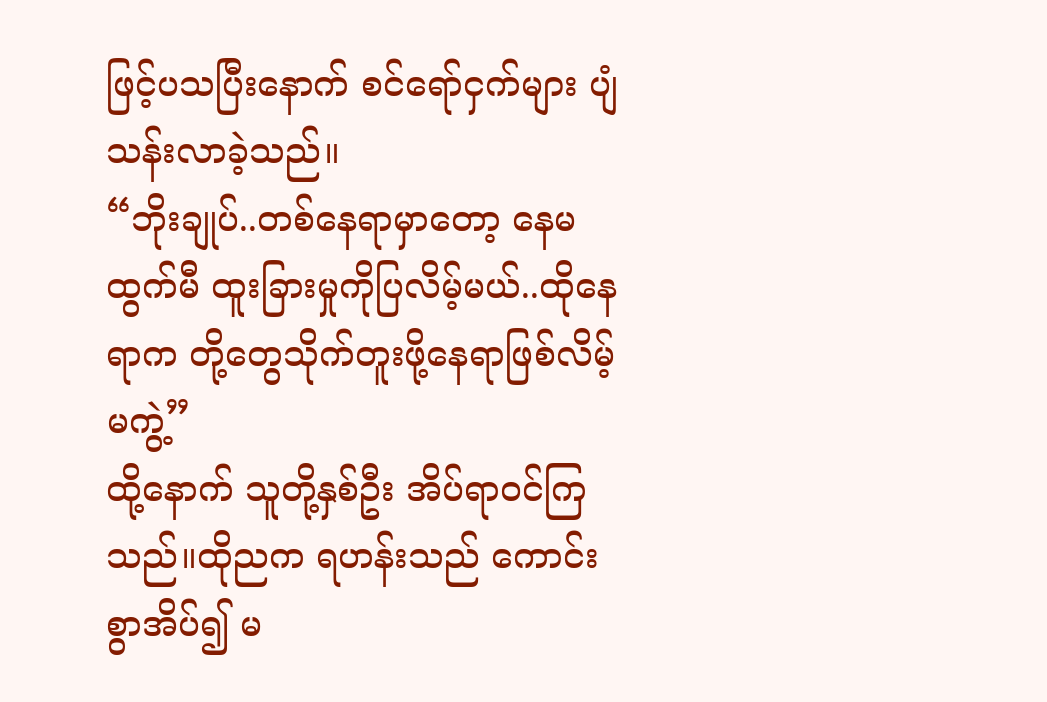ဖြင့်ပသပြီးနောက် စင်ရော်ငှက်များ ပျံသန်းလာခဲ့သည်။
“ဘိုးချုပ်..တစ်နေရာမှာတော့ နေမထွက်မီ ထူးခြားမှုကိုပြလိမ့်မယ်..ထိုနေရာက တို့တွေသိုက်တူးဖို့နေရာဖြစ်လိမ့်မကွဲ့”
ထို့နောက် သူတို့နှစ်ဦး အိပ်ရာဝင်ကြသည်။ထိုညက ရဟန်းသည် ကောင်းစွာအိပ်၍ မ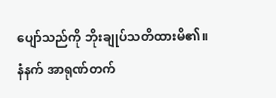ပျော်သည်ကို ဘိုးချုပ်သတိထားမိ၏။နံနက် အာရုဏ်တက်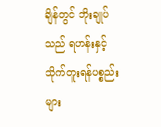ချိန်တွင် ဘိုးချုပ်သည် ရဟန်းနှင့် သိုက်တူးရန်ပစ္စည်းများ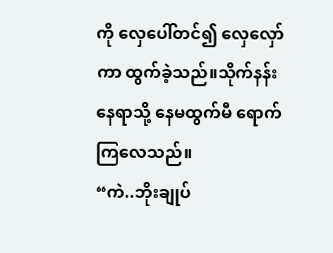ကို လှေပေါ်တင်၍ လှေလှော်ကာ ထွက်ခဲ့သည်။သိုက်နန်းနေရာသို့ နေမထွက်မီ ရောက်ကြလေသည်။
“ကဲ..ဘိုးချုပ်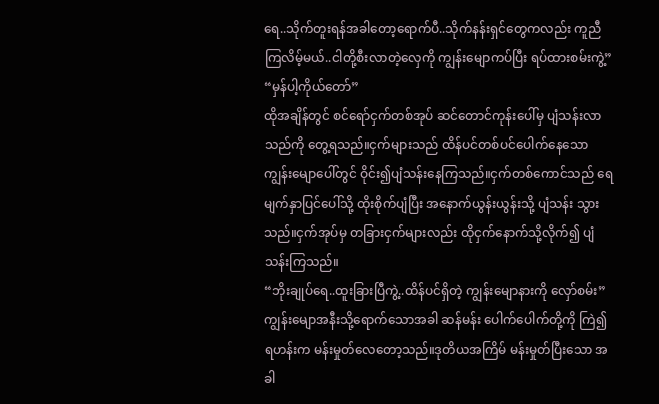ရေ..သိုက်တူးရန်အခါတော့ရောက်ပီ..သိုက်နန်းရှင်တွေကလည်း ကူညီကြလိမ့်မယ်..ငါတို့စီးလာတဲ့လှေကို ကျွန်းမျောကပ်ပြီး ရပ်ထားစမ်းကွဲ့”
“မှန်ပါ့ကိုယ်တော်”
ထိုအချိန်တွင် စင်ရော်ငှက်တစ်အုပ် ဆင်တောင်ကုန်းပေါ်မှ ပျံသန်းလာသည်ကို တွေ့ရသည်။ငှက်များသည် ထိန်ပင်တစ်ပင်ပေါက်နေသော ကျွန်းမျောပေါ်တွင် ဝိုင်း၍ပျံသန်းနေကြသည်။ငှက်တစ်ကောင်သည် ရေမျက်နှာပြင်ပေါ်သို့ ထိုးစိုက်ပျံပြီး အနောက်ယွန်းယွန်းသို့ ပျံသန်း သွားသည်။ငှက်အုပ်မှ တခြားငှက်များလည်း ထိုငှက်နောက်သို့လိုက်၍ ပျံသန်းကြသည်။
“ဘိုးချုပ်ရေ..ထူးခြားပြီကွဲ့..ထိန်ပင်ရှိတဲ့ ကျွန်းမျောနားကို လှော်စမ်း”
ကျွန်းမျောအနီးသို့ရောက်သောအခါ ဆန်မန်း ပေါက်ပေါက်တို့ကို ကြဲ၍ ရဟန်းက မန်းမှုတ်လေတော့သည်။ဒုတိယအကြိမ် မန်းမှုတ်ပြီးသော အခါ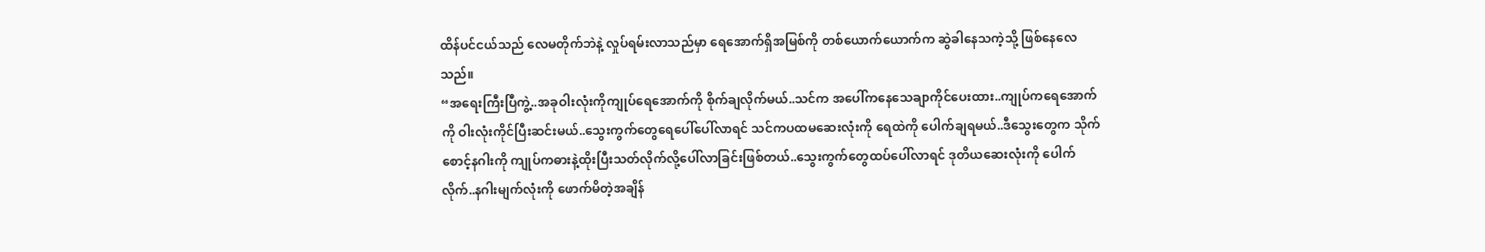ထိန်ပင်ငယ်သည် လေမတိုက်ဘဲနဲ့ လှုပ်ရမ်းလာသည်မှာ ရေအောက်ရှိအမြစ်ကို တစ်ယောက်ယောက်က ဆွဲခါနေသကဲ့သို့ ဖြစ်နေလေသည်။
“အရေးကြီးပြီကွဲ့..အခုဝါးလုံးကိုကျုပ်ရေအောက်ကို စိုက်ချလိုက်မယ်..သင်က အပေါ်ကနေသေချာကိုင်ပေးထား..ကျုပ်ကရေအောက်ကို ဝါးလုံးကိုင်ပြီးဆင်းမယ်..သွေးကွက်တွေရေပေါ်ပေါ်လာရင် သင်ကပထမဆေးလုံးကို ရေထဲကို ပေါက်ချရမယ်..ဒီသွေးတွေက သိုက်စောင့်နဂါးကို ကျုပ်ကဓားနဲ့ထိုးပြီးသတ်လိုက်လို့ပေါ်လာခြင်းဖြစ်တယ်..သွေးကွက်တွေထပ်ပေါ်လာရင် ဒုတိယဆေးလုံးကို ပေါက်လိုက်..နဂါးမျက်လုံးကို ဖောက်မိတဲ့အချိန်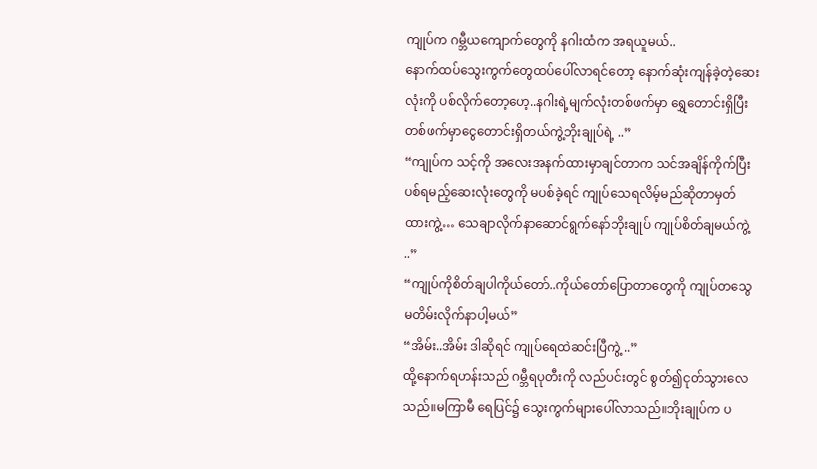ကျုပ်က ဂမ္ဘီယကျောက်တွေကို နဂါးထံက အရယူမယ်..
နောက်ထပ်သွေးကွက်တွေထပ်ပေါ်လာရင်တော့ နောက်ဆုံးကျန်ခဲ့တဲ့ဆေးလုံးကို ပစ်လိုက်တော့ဟေ့..နဂါးရဲ့မျက်လုံးတစ်ဖက်မှာ ရွှေတောင်းရှိပြီး တစ်ဖက်မှာငွေတောင်းရှိတယ်ကွဲ့ဘိုးချုပ်ရဲ့ ..”
“ကျုပ်က သင့်ကို အလေးအနက်ထားမှာချင်တာက သင်အချိန်ကိုက်ပြီး ပစ်ရမည့်ဆေးလုံးတွေကို မပစ်ခဲ့ရင် ကျုပ်သေရလိမ့်မည်ဆိုတာမှတ်ထားကွဲ့… သေချာလိုက်နာဆောင်ရွက်နော်ဘိုးချုပ် ကျုပ်စိတ်ချမယ်ကွဲ့ ..”
“ကျုပ်ကိုစိတ်ချပါကိုယ်တော်..ကိုယ်တော်ပြောတာတွေကို ကျုပ်တသွေမတိမ်းလိုက်နာပါ့မယ်”
“အိမ်း..အိမ်း ဒါဆိုရင် ကျုပ်ရေထဲဆင်းပြီကွဲ့ ..”
ထို့နောက်ရဟန်းသည် ဂမ္ဘီရပုတီးကို လည်ပင်းတွင် စွတ်၍ငုတ်သွားလေသည်။မကြာမီ ရေပြင်၌ သွေးကွက်များပေါ်လာသည်။ဘိုးချုပ်က ပ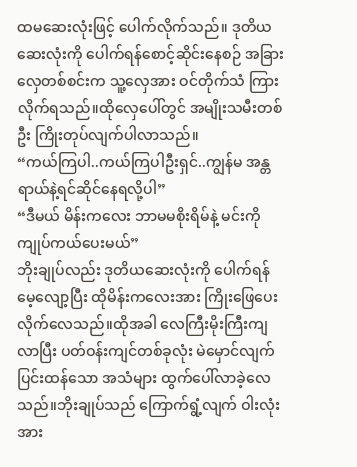ထမဆေးလုံးဖြင့် ပေါက်လိုက်သည်။ ဒုတိယဆေးလုံးကို ပေါက်ရန်စောင့်ဆိုင်းနေစဉ် အခြားလှေတစ်စင်းက သူ့လှေအား ဝင်တိုက်သံ ကြားလိုက်ရသည်။ထိုလှေပေါ်တွင် အမျိုးသမီးတစ်ဦး ကြိုးတုပ်လျက်ပါလာသည်။
“ကယ်ကြပါ..ကယ်ကြပါဦးရှင်..ကျွန်မ အန္တရာယ်နဲ့ရင်ဆိုင်နေရလို့ပါ”
“ဒီမယ် မိန်းကလေး ဘာမမစိုးရိမ်နဲ့ မင်းကို ကျုပ်ကယ်ပေးမယ်”
ဘိုးချုပ်လည်း ဒုတိယဆေးလုံးကို ပေါက်ရန် မေ့လျော့ပြီး ထိုမိန်းကလေးအား ကြိုးဖြေပေးလိုက်လေသည်။ထိုအခါ လေကြီးမိုးကြီးကျလာပြီး ပတ်ဝန်းကျင်တစ်ခုလုံး မဲမှောင်လျက် ပြင်းထန်သော အသံများ ထွက်ပေါ်လာခဲ့လေသည်။ဘိုးချုပ်သည် ကြောက်ရွံ့လျက် ဝါးလုံးအား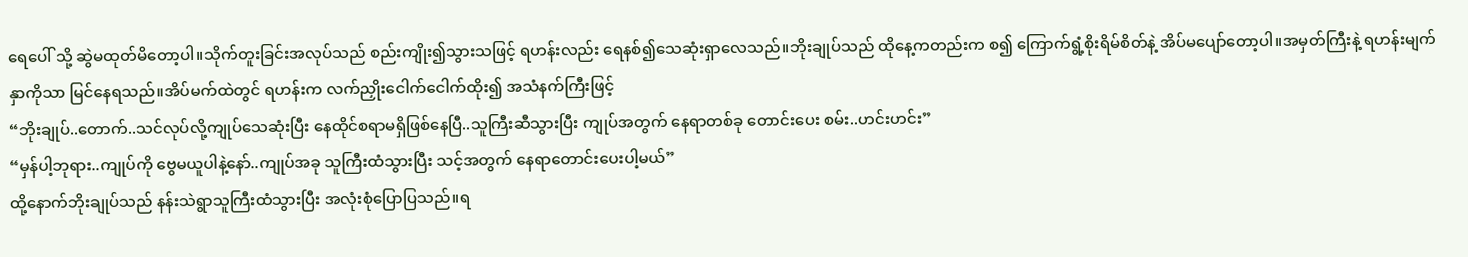ရေပေါ် သို့ ဆွဲမထုတ်မိတော့ပါ။သိုက်တူးခြင်းအလုပ်သည် စည်းကျိုး၍သွားသဖြင့် ရဟန်းလည်း ရေနစ်၍သေဆုံးရှာလေသည်။ဘိုးချုပ်သည် ထိုနေ့ကတည်းက စ၍ ကြောက်ရွံ့စိုးရိမ်စိတ်နဲ့ အိပ်မပျော်တော့ပါ။အမှတ်ကြီးနဲ့ ရဟန်းမျက်နှာကိုသာ မြင်နေရသည်။အိပ်မက်ထဲတွင် ရဟန်းက လက်ညှိုးငေါက်ငေါက်ထိုး၍ အသံနက်ကြီးဖြင့်
“ဘိုးချုပ်..တောက်..သင်လုပ်လို့ကျုပ်သေဆုံးပြီး နေထိုင်စရာမရှိဖြစ်နေပြီ..သူကြီးဆီသွားပြီး ကျုပ်အတွက် နေရာတစ်ခု တောင်းပေး စမ်း..ဟင်းဟင်း”
“မှန်ပါ့ဘုရား..ကျုပ်ကို ဗွေမယူပါနဲ့နော်..ကျုပ်အခု သူကြီးထံသွားပြီး သင့်အတွက် နေရာတောင်းပေးပါ့မယ်”
ထို့နောက်ဘိုးချုပ်သည် နန်းသဲရွာသူကြီးထံသွားပြီး အလုံးစုံပြောပြသည်။ရ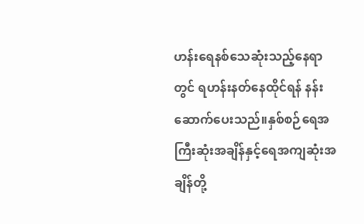ဟန်းရေနစ်သေဆုံးသည့်နေရာတွင် ရဟန်းနတ်နေထိုင်ရန် နန်းဆောက်ပေးသည်။နှစ်စဉ်ရေအကြီးဆုံးအချိန်နှင့်ရေအကျဆုံးအချိန်တို့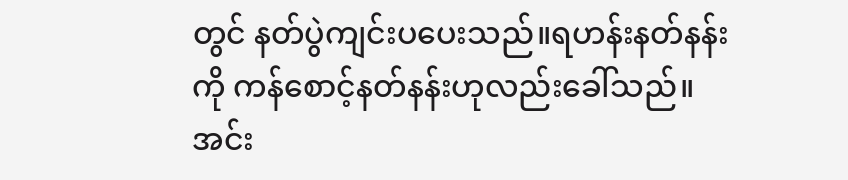တွင် နတ်ပွဲကျင်းပပေးသည်။ရဟန်းနတ်နန်းကို ကန်စောင့်နတ်နန်းဟုလည်းခေါ်သည်။အင်း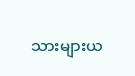သားများယ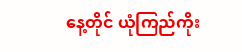နေ့တိုင် ယုံကြည်ကိုး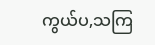ကွယ်ပ,သကြ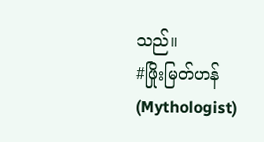သည်။
#ဖြိုးမြတ်ဟန်(Mythologist)